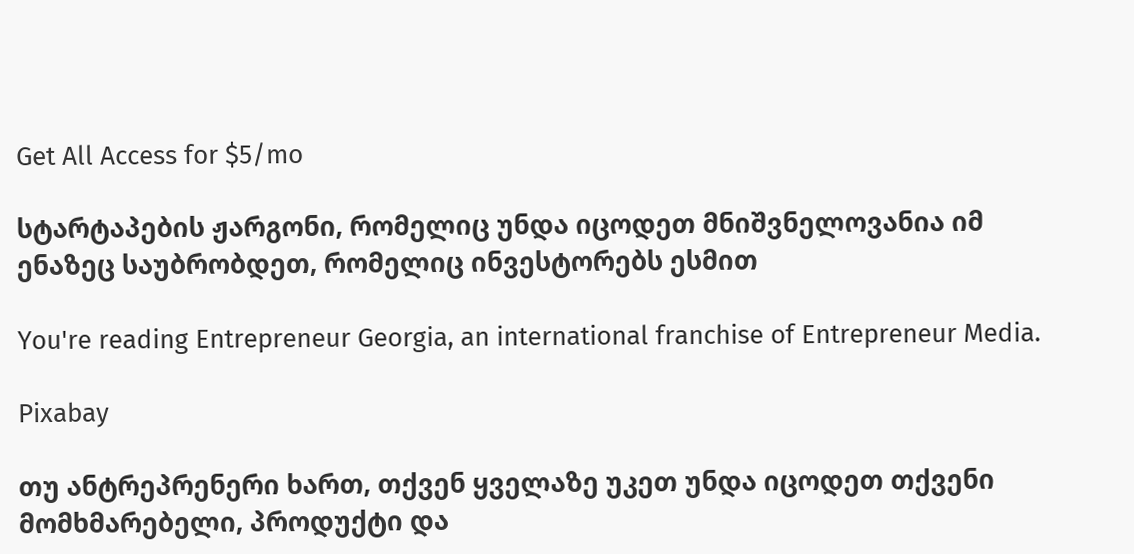Get All Access for $5/mo

სტარტაპების ჟარგონი, რომელიც უნდა იცოდეთ მნიშვნელოვანია იმ ენაზეც საუბრობდეთ, რომელიც ინვესტორებს ესმით

You're reading Entrepreneur Georgia, an international franchise of Entrepreneur Media.

Pixabay

თუ ანტრეპრენერი ხართ, თქვენ ყველაზე უკეთ უნდა იცოდეთ თქვენი მომხმარებელი, პროდუქტი და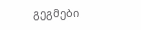გეგმები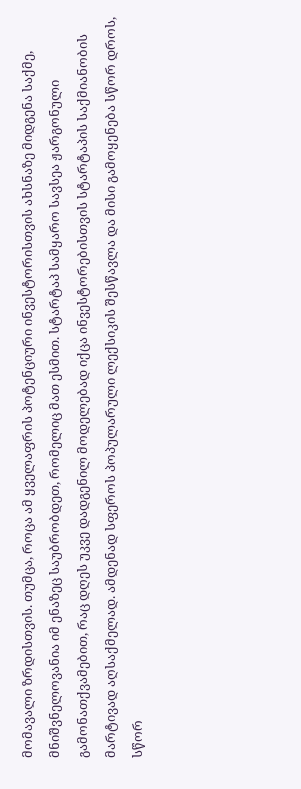მომავალი ზრდისთვის. თუმცა, როცა ამ ყველაფრის პოტენციური ინვესტორისთვის ახსნაზე მიდგენა საქმე, მნიშვნელოვანია იმ ენაზეც საუბრობდეთ, რომელიც მათ ესმით. სტარტაპ სამყარო სავსეა ჟარგონული გამონათქვამებით, რაც დღეს უკვე დადგენილ მოდელებად იქცა ინვესტორებისთვის სტარტაპის საქმიანობის მარტივად აღსაქმელად. ამდენად სფეროს პოპულარული ლექსიკის შესწავლა და მისი გამოყენება სწორ დროს, სწორ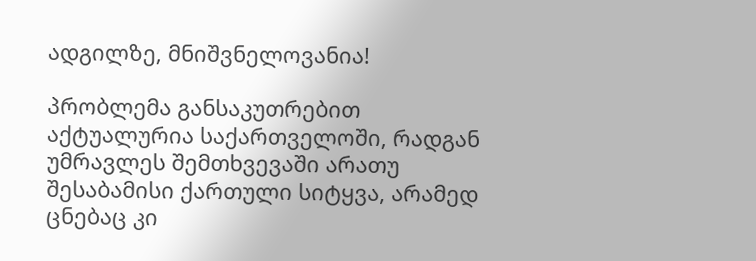ადგილზე, მნიშვნელოვანია!

პრობლემა განსაკუთრებით აქტუალურია საქართველოში, რადგან უმრავლეს შემთხვევაში არათუ შესაბამისი ქართული სიტყვა, არამედ ცნებაც კი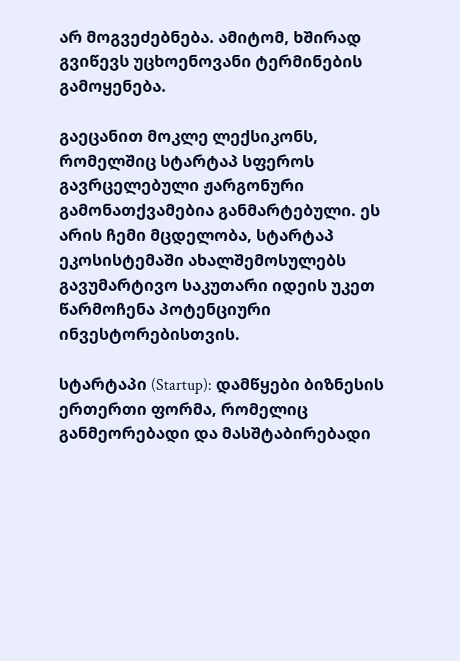არ მოგვეძებნება. ამიტომ, ხშირად გვიწევს უცხოენოვანი ტერმინების გამოყენება.

გაეცანით მოკლე ლექსიკონს, რომელშიც სტარტაპ სფეროს გავრცელებული ჟარგონური გამონათქვამებია განმარტებული. ეს არის ჩემი მცდელობა, სტარტაპ ეკოსისტემაში ახალშემოსულებს გავუმარტივო საკუთარი იდეის უკეთ წარმოჩენა პოტენციური ინვესტორებისთვის.

სტარტაპი (Startup): დამწყები ბიზნესის ერთერთი ფორმა, რომელიც განმეორებადი და მასშტაბირებადი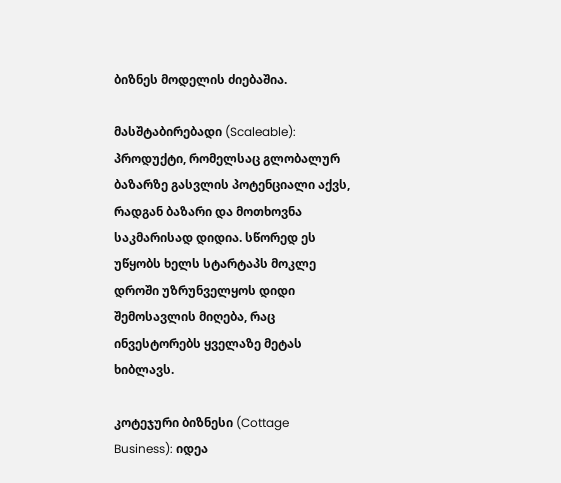ბიზნეს მოდელის ძიებაშია.

მასშტაბირებადი (Scaleable): პროდუქტი, რომელსაც გლობალურ ბაზარზე გასვლის პოტენციალი აქვს, რადგან ბაზარი და მოთხოვნა საკმარისად დიდია. სწორედ ეს უწყობს ხელს სტარტაპს მოკლე დროში უზრუნველყოს დიდი შემოსავლის მიღება, რაც ინვესტორებს ყველაზე მეტას ხიბლავს.

კოტეჯური ბიზნესი (Cottage Business): იდეა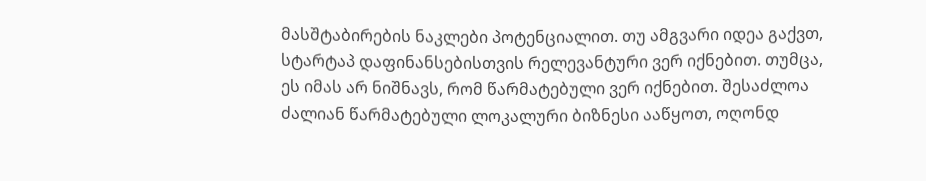მასშტაბირების ნაკლები პოტენციალით. თუ ამგვარი იდეა გაქვთ, სტარტაპ დაფინანსებისთვის რელევანტური ვერ იქნებით. თუმცა, ეს იმას არ ნიშნავს, რომ წარმატებული ვერ იქნებით. შესაძლოა ძალიან წარმატებული ლოკალური ბიზნესი ააწყოთ, ოღონდ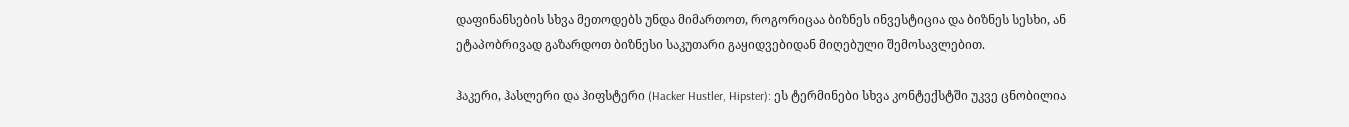დაფინანსების სხვა მეთოდებს უნდა მიმართოთ, როგორიცაა ბიზნეს ინვესტიცია და ბიზნეს სესხი, ან ეტაპობრივად გაზარდოთ ბიზნესი საკუთარი გაყიდვებიდან მიღებული შემოსავლებით.

ჰაკერი, ჰასლერი და ჰიფსტერი (Hacker Hustler, Hipster): ეს ტერმინები სხვა კონტექსტში უკვე ცნობილია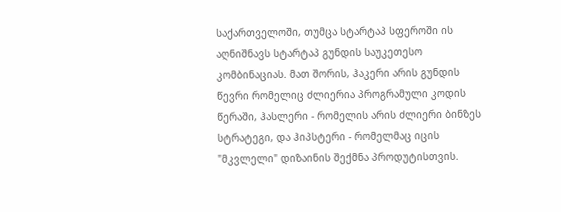საქართველოში, თუმცა სტარტაპ სფეროში ის აღნიშნავს სტარტაპ გუნდის საუკეთესო კომბინაციას. მათ შორის, ჰაკერი არის გუნდის წევრი რომელიც ძლიერია პროგრამული კოდის წერაში, ჰასლერი - რომელის არის ძლიერი ბინზეს სტრატეგი, და ჰიპსტერი - რომელმაც იცის "მკვლელი" დიზაინის შექმნა პროდუტისთვის.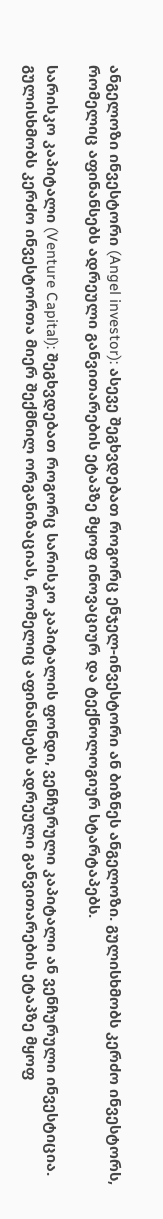ანგელოზი ინვესტორი (Angel investor): ასევე შეგხვდებათ როგორც ენჯელ-ინვესტორი ან ბიზნეს ანგელოზი. გულისხმობს კერძო ინვესტორს, რომელიც აფინანსებს ადრეული განვითარების ეტაპზე მყოფ ინოვაციურ და ტექნოლოგიურ სტარტაპებს.

სარისკო კაპიტალი (Venture Capital): შეგხვდებათ როგორც სარისკო კაპიტალის ფონდი, ვენჩურული კაპიტალი ან ვენჩურული ინვესტიცია. გულისხმობს კერძო ინვესტორთა მიერ შექმნილ ორგანიზაციას, რომელიც აფინანსებს ადრეული განვითარების ეტაპზე მყოფ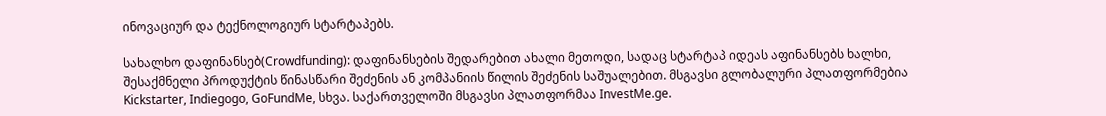ინოვაციურ და ტექნოლოგიურ სტარტაპებს.

სახალხო დაფინანსებ(Crowdfunding): დაფინანსების შედარებით ახალი მეთოდი, სადაც სტარტაპ იდეას აფინანსებს ხალხი, შესაქმნელი პროდუქტის წინასწარი შეძენის ან კომპანიის წილის შეძენის საშუალებით. მსგავსი გლობალური პლათფორმებია Kickstarter, Indiegogo, GoFundMe, სხვა. საქართველოში მსგავსი პლათფორმაა InvestMe.ge.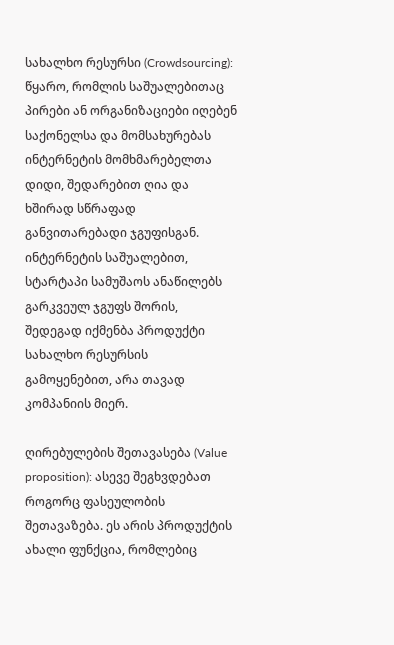სახალხო რესურსი (Crowdsourcing): წყარო, რომლის საშუალებითაც პირები ან ორგანიზაციები იღებენ საქონელსა და მომსახურებას ინტერნეტის მომხმარებელთა დიდი, შედარებით ღია და ხშირად სწრაფად განვითარებადი ჯგუფისგან. ინტერნეტის საშუალებით, სტარტაპი სამუშაოს ანაწილებს გარკვეულ ჯგუფს შორის, შედეგად იქმენბა პროდუქტი სახალხო რესურსის გამოყენებით, არა თავად კომპანიის მიერ.

ღირებულების შეთავასება (Value proposition): ასევე შეგხვდებათ როგორც ფასეულობის შეთავაზება. ეს არის პროდუქტის ახალი ფუნქცია, რომლებიც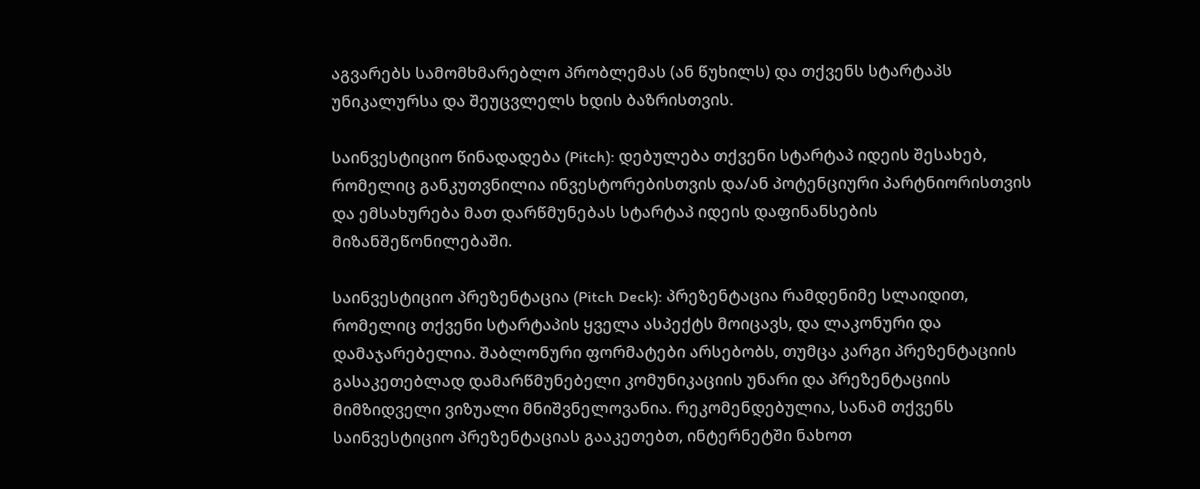აგვარებს სამომხმარებლო პრობლემას (ან წუხილს) და თქვენს სტარტაპს უნიკალურსა და შეუცვლელს ხდის ბაზრისთვის.

საინვესტიციო წინადადება (Pitch): დებულება თქვენი სტარტაპ იდეის შესახებ, რომელიც განკუთვნილია ინვესტორებისთვის და/ან პოტენციური პარტნიორისთვის და ემსახურება მათ დარწმუნებას სტარტაპ იდეის დაფინანსების მიზანშეწონილებაში.

საინვესტიციო პრეზენტაცია (Pitch Deck): პრეზენტაცია რამდენიმე სლაიდით, რომელიც თქვენი სტარტაპის ყველა ასპექტს მოიცავს, და ლაკონური და დამაჯარებელია. შაბლონური ფორმატები არსებობს, თუმცა კარგი პრეზენტაციის გასაკეთებლად დამარწმუნებელი კომუნიკაციის უნარი და პრეზენტაციის მიმზიდველი ვიზუალი მნიშვნელოვანია. რეკომენდებულია, სანამ თქვენს საინვესტიციო პრეზენტაციას გააკეთებთ, ინტერნეტში ნახოთ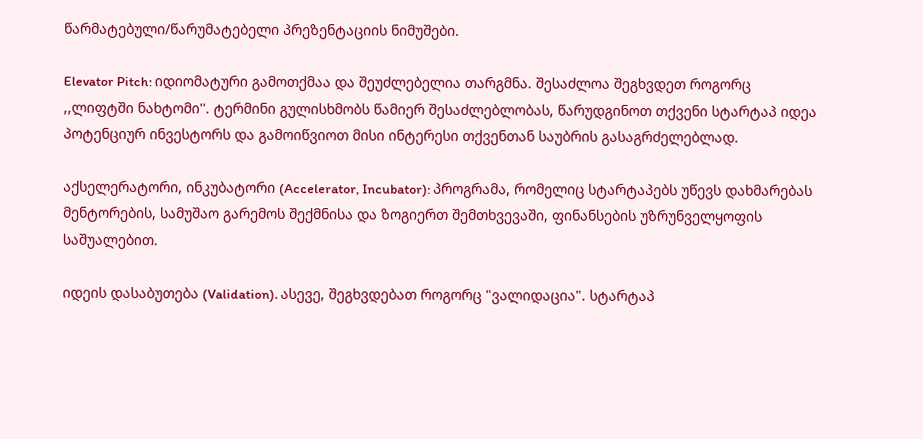წარმატებული/წარუმატებელი პრეზენტაციის ნიმუშები.

Elevator Pitch: იდიომატური გამოთქმაა და შეუძლებელია თარგმნა. შესაძლოა შეგხვდეთ როგორც ,,ლიფტში ნახტომი''. ტერმინი გულისხმობს წამიერ შესაძლებლობას, წარუდგინოთ თქვენი სტარტაპ იდეა პოტენციურ ინვესტორს და გამოიწვიოთ მისი ინტერესი თქვენთან საუბრის გასაგრძელებლად.

აქსელერატორი, ინკუბატორი (Accelerator, Incubator): პროგრამა, რომელიც სტარტაპებს უწევს დახმარებას მენტორების, სამუშაო გარემოს შექმნისა და ზოგიერთ შემთხვევაში, ფინანსების უზრუნველყოფის საშუალებით.

იდეის დასაბუთება (Validation). ასევე, შეგხვდებათ როგორც "ვალიდაცია". სტარტაპ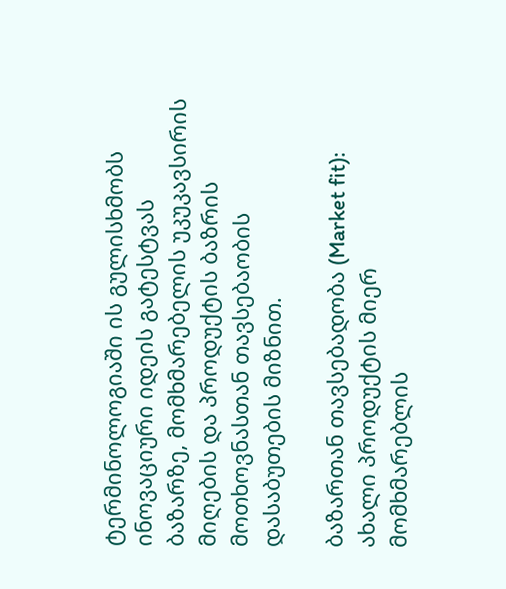ტერმინოლოგიაში ის გულისხმობს ინოვაციური იდეის გატესტვას ბაზარზე, მომხმარებელის უკუკავსირის მიღების და პროდუქტის ბაზრის მოთხოვნასთან თავსებაობის დასაბუთების მიზნით.

ბაზართან თავსებადობა (Market fit): ახალი პროდუქტის მიერ მომხმარებლის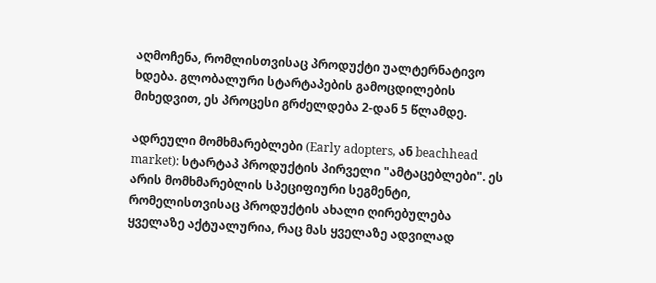აღმოჩენა, რომლისთვისაც პროდუქტი უალტერნატივო ხდება. გლობალური სტარტაპების გამოცდილების მიხედვით, ეს პროცესი გრძელდება 2-დან 5 წლამდე.

ადრეული მომხმარებლები (Early adopters, ან beachhead market): სტარტაპ პროდუქტის პირველი "ამტაცებლები". ეს არის მომხმარებლის სპეციფიური სეგმენტი, რომელისთვისაც პროდუქტის ახალი ღირებულება ყველაზე აქტუალურია, რაც მას ყველაზე ადვილად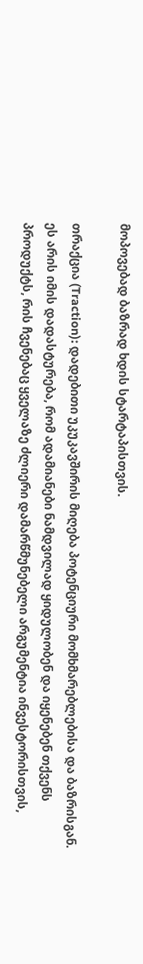მოპოვებად ბაზრად ხდის სტარტაპისთვის.

თრაქცია (Traction): დადებითი უკუკავშირის მიღება პოტენციური მომხმარებლებისა და ბაზრისგან. ეს არის იმის დადასტურება, რომ ადამიანები ნამდვილად ყიდულობენ და იყენებენ თქვენს პროდუქტს, რის ჩვენებაც ყველაზე ძლიერი დამარწმუნებელი არგუმენტია ინვესტორისთვის,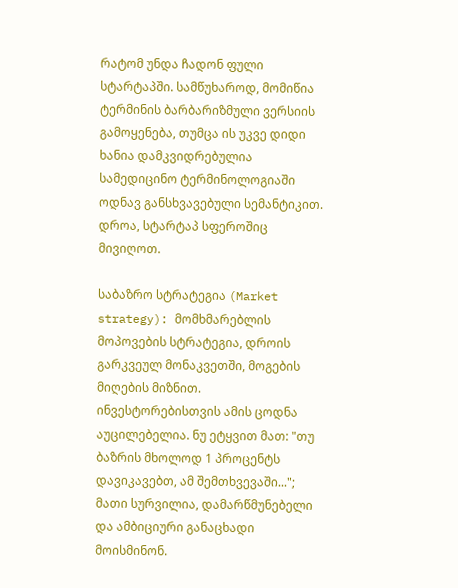რატომ უნდა ჩადონ ფული სტარტაპში. სამწუხაროდ, მომიწია ტერმინის ბარბარიზმული ვერსიის გამოყენება, თუმცა ის უკვე დიდი ხანია დამკვიდრებულია სამედიცინო ტერმინოლოგიაში ოდნავ განსხვავებული სემანტიკით. დროა, სტარტაპ სფეროშიც მივიღოთ.

საბაზრო სტრატეგია (Market strategy): მომხმარებლის მოპოვების სტრატეგია, დროის გარკვეულ მონაკვეთში, მოგების მიღების მიზნით. ინვესტორებისთვის ამის ცოდნა აუცილებელია. ნუ ეტყვით მათ: "თუ ბაზრის მხოლოდ 1 პროცენტს დავიკავებთ, ამ შემთხვევაში..."; მათი სურვილია, დამარწმუნებელი და ამბიციური განაცხადი მოისმინონ.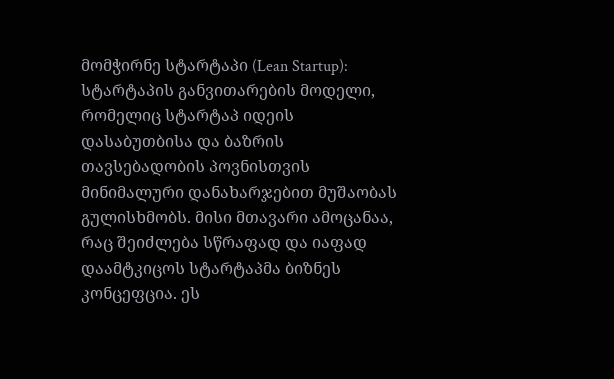მომჭირნე სტარტაპი (Lean Startup): სტარტაპის განვითარების მოდელი, რომელიც სტარტაპ იდეის დასაბუთბისა და ბაზრის თავსებადობის პოვნისთვის მინიმალური დანახარჯებით მუშაობას გულისხმობს. მისი მთავარი ამოცანაა, რაც შეიძლება სწრაფად და იაფად დაამტკიცოს სტარტაპმა ბიზნეს კონცეფცია. ეს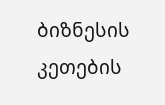ბიზნესის კეთების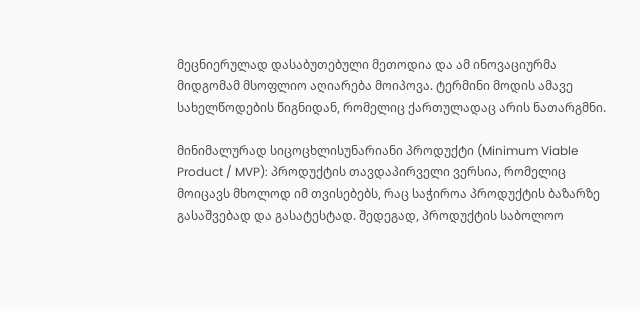მეცნიერულად დასაბუთებული მეთოდია და ამ ინოვაციურმა მიდგომამ მსოფლიო აღიარება მოიპოვა. ტერმინი მოდის ამავე სახელწოდების წიგნიდან, რომელიც ქართულადაც არის ნათარგმნი.

მინიმალურად სიცოცხლისუნარიანი პროდუქტი (Minimum Viable Product / MVP): პროდუქტის თავდაპირველი ვერსია, რომელიც მოიცავს მხოლოდ იმ თვისებებს, რაც საჭიროა პროდუქტის ბაზარზე გასაშვებად და გასატესტად. შედეგად, პროდუქტის საბოლოო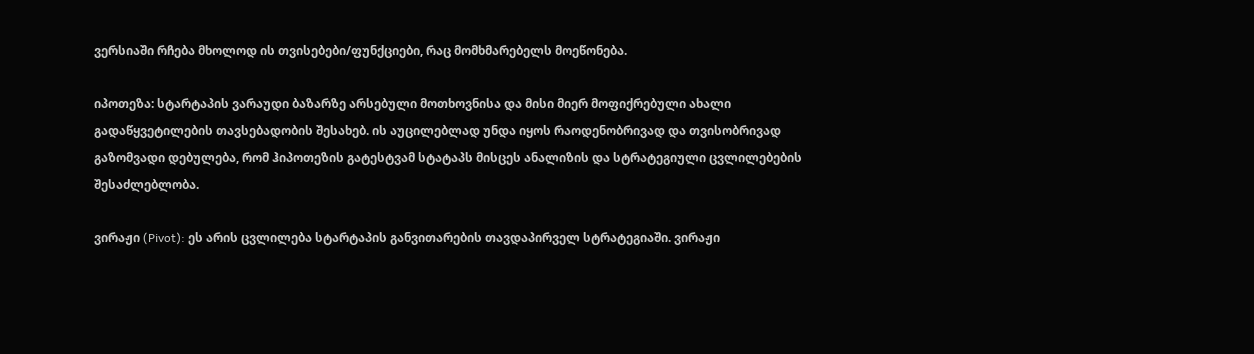ვერსიაში რჩება მხოლოდ ის თვისებები/ფუნქციები, რაც მომხმარებელს მოეწონება.

იპოთეზა: სტარტაპის ვარაუდი ბაზარზე არსებული მოთხოვნისა და მისი მიერ მოფიქრებული ახალი გადაწყვეტილების თავსებადობის შესახებ. ის აუცილებლად უნდა იყოს რაოდენობრივად და თვისობრივად გაზომვადი დებულება, რომ ჰიპოთეზის გატესტვამ სტატაპს მისცეს ანალიზის და სტრატეგიული ცვლილებების შესაძლებლობა.

ვირაჟი (Pivot): ეს არის ცვლილება სტარტაპის განვითარების თავდაპირველ სტრატეგიაში. ვირაჟი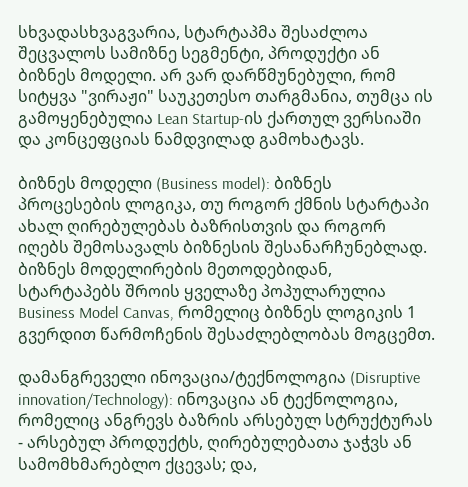სხვადასხვაგვარია, სტარტაპმა შესაძლოა შეცვალოს სამიზნე სეგმენტი, პროდუქტი ან ბიზნეს მოდელი. არ ვარ დარწმუნებული, რომ სიტყვა "ვირაჟი" საუკეთესო თარგმანია, თუმცა ის გამოყენებულია Lean Startup-ის ქართულ ვერსიაში და კონცეფციას ნამდვილად გამოხატავს.

ბიზნეს მოდელი (Business model): ბიზნეს პროცესების ლოგიკა, თუ როგორ ქმნის სტარტაპი ახალ ღირებულებას ბაზრისთვის და როგორ იღებს შემოსავალს ბიზნესის შესანარჩუნებლად. ბიზნეს მოდელირების მეთოდებიდან, სტარტაპებს შროის ყველაზე პოპულარულია Business Model Canvas, რომელიც ბიზნეს ლოგიკის 1 გვერდით წარმოჩენის შესაძლებლობას მოგცემთ.

დამანგრეველი ინოვაცია/ტექნოლოგია (Disruptive innovation/Technology): ინოვაცია ან ტექნოლოგია, რომელიც ანგრევს ბაზრის არსებულ სტრუქტურას - არსებულ პროდუქტს, ღირებულებათა ჯაჭვს ან სამომხმარებლო ქცევას; და,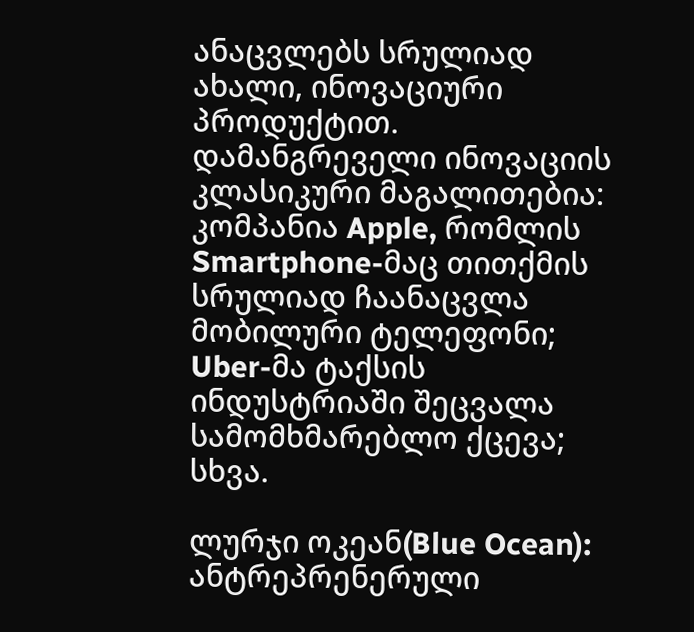ანაცვლებს სრულიად ახალი, ინოვაციური პროდუქტით. დამანგრეველი ინოვაციის კლასიკური მაგალითებია: კომპანია Apple, რომლის Smartphone-მაც თითქმის სრულიად ჩაანაცვლა მობილური ტელეფონი; Uber-მა ტაქსის ინდუსტრიაში შეცვალა სამომხმარებლო ქცევა; სხვა.

ლურჯი ოკეან(Blue Ocean): ანტრეპრენერული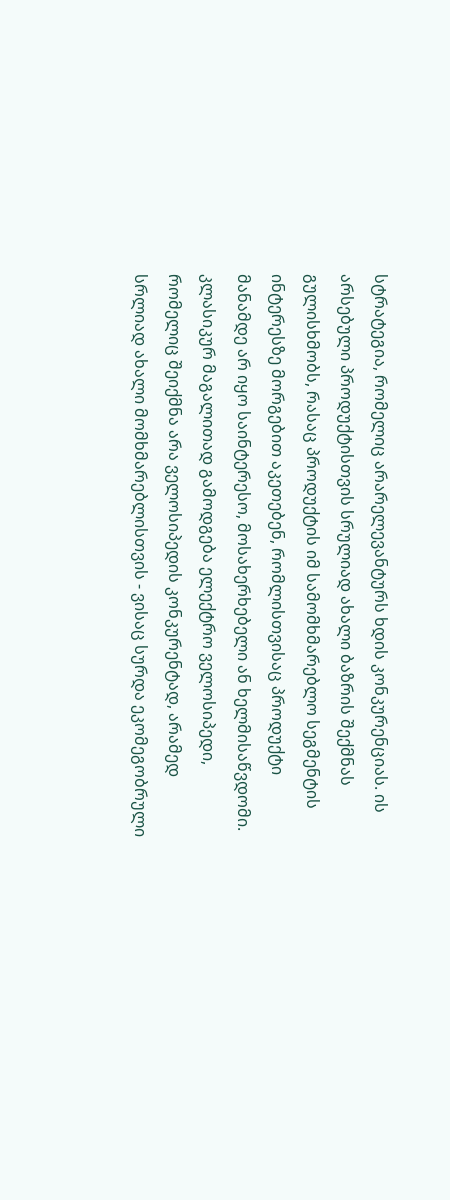სტრატეგია, რომელიც არარელევანტურს ხდის კონკურენციას. ის არსებული პროდუქტისთვის სრულიად ახალი ბაზრის შექმნას გულისხმობს, რასაც პროდუქტის იმ სამომხმარებლო სეგმენტის ინტერესზე მორგებით აკეთებენ, რომლისთვისაც პროდუქტი მანამდე არ იყო საინტერესო, მოსახერხებელი ან ხელმისაწვდომი. კლასიკურ მაგალითად გამოდგება ელექტრო ველოსიპედი, რომელიც შეიქმნა არა ველოსიპედის კონკურენტად, არამედ სრლიად ახალი მომხმარებლისთვის - ვისაც სურდა ეკომეგობრული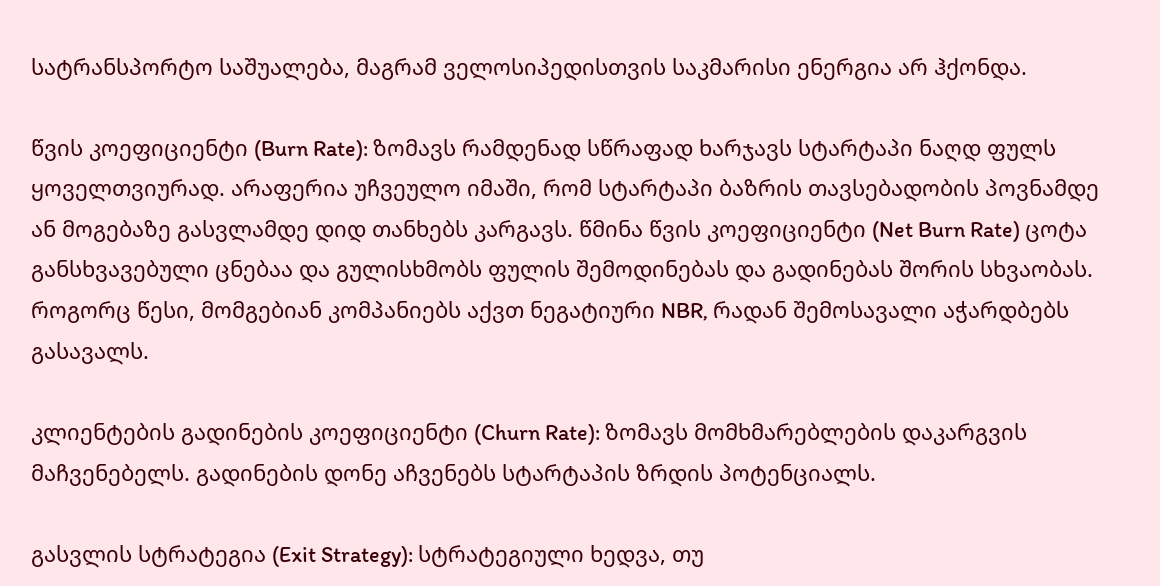სატრანსპორტო საშუალება, მაგრამ ველოსიპედისთვის საკმარისი ენერგია არ ჰქონდა.

წვის კოეფიციენტი (Burn Rate): ზომავს რამდენად სწრაფად ხარჯავს სტარტაპი ნაღდ ფულს ყოველთვიურად. არაფერია უჩვეულო იმაში, რომ სტარტაპი ბაზრის თავსებადობის პოვნამდე ან მოგებაზე გასვლამდე დიდ თანხებს კარგავს. წმინა წვის კოეფიციენტი (Net Burn Rate) ცოტა განსხვავებული ცნებაა და გულისხმობს ფულის შემოდინებას და გადინებას შორის სხვაობას. როგორც წესი, მომგებიან კომპანიებს აქვთ ნეგატიური NBR, რადან შემოსავალი აჭარდბებს გასავალს.

კლიენტების გადინების კოეფიციენტი (Churn Rate): ზომავს მომხმარებლების დაკარგვის მაჩვენებელს. გადინების დონე აჩვენებს სტარტაპის ზრდის პოტენციალს.

გასვლის სტრატეგია (Exit Strategy): სტრატეგიული ხედვა, თუ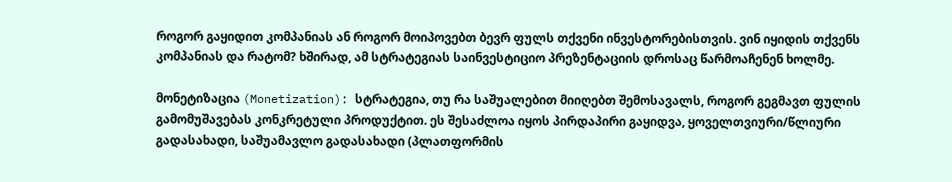როგორ გაყიდით კომპანიას ან როგორ მოიპოვებთ ბევრ ფულს თქვენი ინვესტორებისთვის. ვინ იყიდის თქვენს კომპანიას და რატომ? ხშირად, ამ სტრატეგიას საინვესტიციო პრეზენტაციის დროსაც წარმოაჩენენ ხოლმე.

მონეტიზაცია (Monetization): სტრატეგია, თუ რა საშუალებით მიიღებთ შემოსავალს, როგორ გეგმავთ ფულის გამომუშავებას კონკრეტული პროდუქტით. ეს შესაძლოა იყოს პირდაპირი გაყიდვა, ყოველთვიური/წლიური გადასახადი, საშუამავლო გადასახადი (პლათფორმის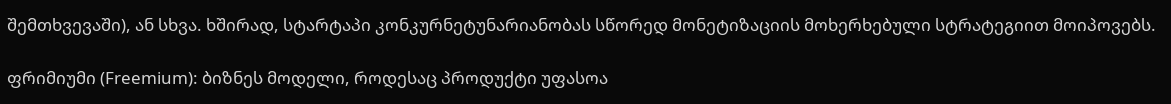შემთხვევაში), ან სხვა. ხშირად, სტარტაპი კონკურნეტუნარიანობას სწორედ მონეტიზაციის მოხერხებული სტრატეგიით მოიპოვებს.

ფრიმიუმი (Freemium): ბიზნეს მოდელი, როდესაც პროდუქტი უფასოა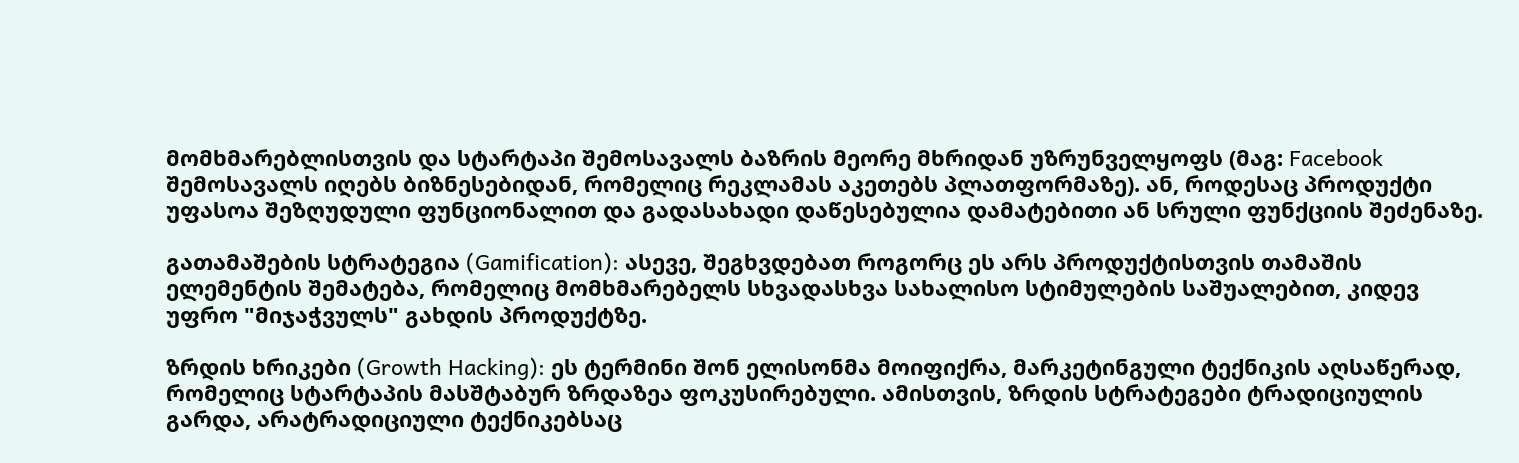მომხმარებლისთვის და სტარტაპი შემოსავალს ბაზრის მეორე მხრიდან უზრუნველყოფს (მაგ: Facebook შემოსავალს იღებს ბიზნესებიდან, რომელიც რეკლამას აკეთებს პლათფორმაზე). ან, როდესაც პროდუქტი უფასოა შეზღუდული ფუნციონალით და გადასახადი დაწესებულია დამატებითი ან სრული ფუნქციის შეძენაზე.

გათამაშების სტრატეგია (Gamification): ასევე, შეგხვდებათ როგორც ეს არს პროდუქტისთვის თამაშის ელემენტის შემატება, რომელიც მომხმარებელს სხვადასხვა სახალისო სტიმულების საშუალებით, კიდევ უფრო "მიჯაჭვულს" გახდის პროდუქტზე.

ზრდის ხრიკები (Growth Hacking): ეს ტერმინი შონ ელისონმა მოიფიქრა, მარკეტინგული ტექნიკის აღსაწერად, რომელიც სტარტაპის მასშტაბურ ზრდაზეა ფოკუსირებული. ამისთვის, ზრდის სტრატეგები ტრადიციულის გარდა, არატრადიციული ტექნიკებსაც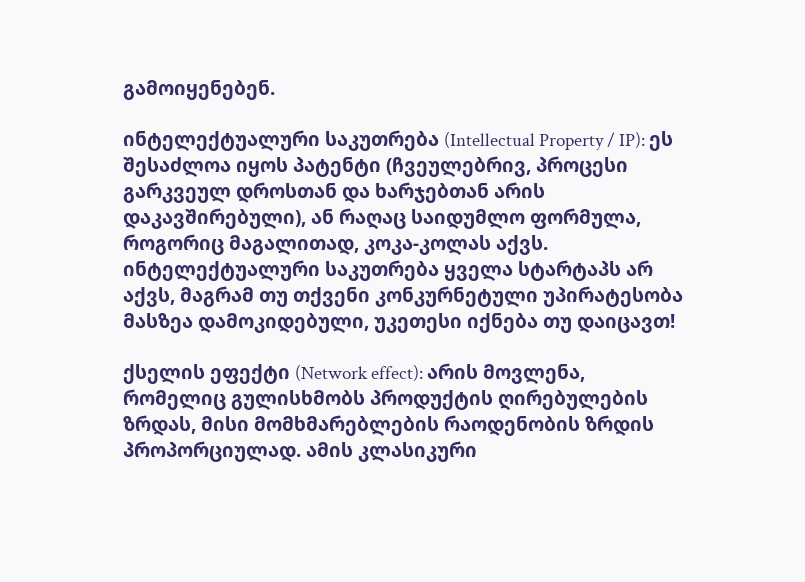გამოიყენებენ.

ინტელექტუალური საკუთრება (Intellectual Property / IP): ეს შესაძლოა იყოს პატენტი (ჩვეულებრივ, პროცესი გარკვეულ დროსთან და ხარჯებთან არის დაკავშირებული), ან რაღაც საიდუმლო ფორმულა, როგორიც მაგალითად, კოკა-კოლას აქვს. ინტელექტუალური საკუთრება ყველა სტარტაპს არ აქვს, მაგრამ თუ თქვენი კონკურნეტული უპირატესობა მასზეა დამოკიდებული, უკეთესი იქნება თუ დაიცავთ!

ქსელის ეფექტი (Network effect): არის მოვლენა, რომელიც გულისხმობს პროდუქტის ღირებულების ზრდას, მისი მომხმარებლების რაოდენობის ზრდის პროპორციულად. ამის კლასიკური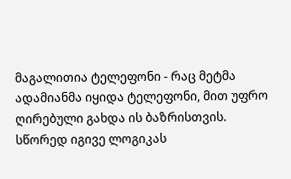მაგალითია ტელეფონი - რაც მეტმა ადამიანმა იყიდა ტელეფონი, მით უფრო ღირებული გახდა ის ბაზრისთვის. სწორედ იგივე ლოგიკას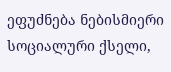ეფუძნება ნებისმიერი სოციალური ქსელი,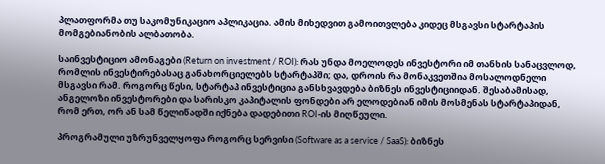პლათფორმა თუ საკომუნიკაციო აპლიკაცია. ამის მიხედვით გამოითვლება კიდეც მსგავსი სტარტაპის მომგებიანობის ალბათობა.

საინვესტიციო ამონაგები (Return on investment / ROI): რას უნდა მოელოდეს ინვესტორი იმ თანხის სანაცვლოდ, რომლის ინვესტირებასაც განახორციელებს სტარტაპში; და, დროის რა მონაკვეთშია მოსალოდნელი მსგავსი რამ. როგორც წესი, სტარტაპ ინვესტიცია განსხვავდება ბიზნეს ინვესტიციიდან. შესაბამისად, ანგელოზი ინვესტორები და სარისკო კაპიტალის ფონდები არ ელოდებიან იმის მოსმენას სტარტაპიდან, რომ ერთ, ორ ან სამ წელიწადში იქნება დადებითი ROI-ის მიღწეული.

პროგრამული უზრუნველყოფა როგორც სერვისი (Software as a service / SaaS): ბიზნეს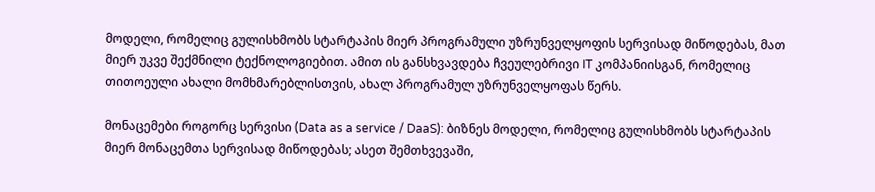მოდელი, რომელიც გულისხმობს სტარტაპის მიერ პროგრამული უზრუნველყოფის სერვისად მიწოდებას, მათ მიერ უკვე შექმნილი ტექნოლოგიებით. ამით ის განსხვავდება ჩვეულებრივი IT კომპანიისგან, რომელიც თითოეული ახალი მომხმარებლისთვის, ახალ პროგრამულ უზრუნველყოფას წერს.

მონაცემები როგორც სერვისი (Data as a service / DaaS): ბიზნეს მოდელი, რომელიც გულისხმობს სტარტაპის მიერ მონაცემთა სერვისად მიწოდებას; ასეთ შემთხვევაში,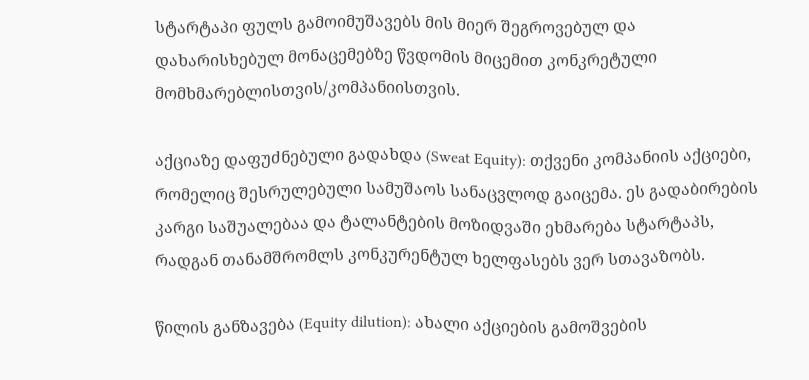სტარტაპი ფულს გამოიმუშავებს მის მიერ შეგროვებულ და დახარისხებულ მონაცემებზე წვდომის მიცემით კონკრეტული მომხმარებლისთვის/კომპანიისთვის.

აქციაზე დაფუძნებული გადახდა (Sweat Equity): თქვენი კომპანიის აქციები, რომელიც შესრულებული სამუშაოს სანაცვლოდ გაიცემა. ეს გადაბირების კარგი საშუალებაა და ტალანტების მოზიდვაში ეხმარება სტარტაპს, რადგან თანამშრომლს კონკურენტულ ხელფასებს ვერ სთავაზობს.

წილის განზავება (Equity dilution): ახალი აქციების გამოშვების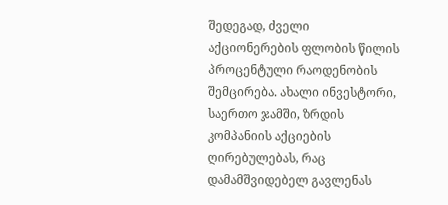შედეგად, ძველი აქციონერების ფლობის წილის პროცენტული რაოდენობის შემცირება. ახალი ინვესტორი, საერთო ჯამში, ზრდის კომპანიის აქციების ღირებულებას, რაც დამამშვიდებელ გავლენას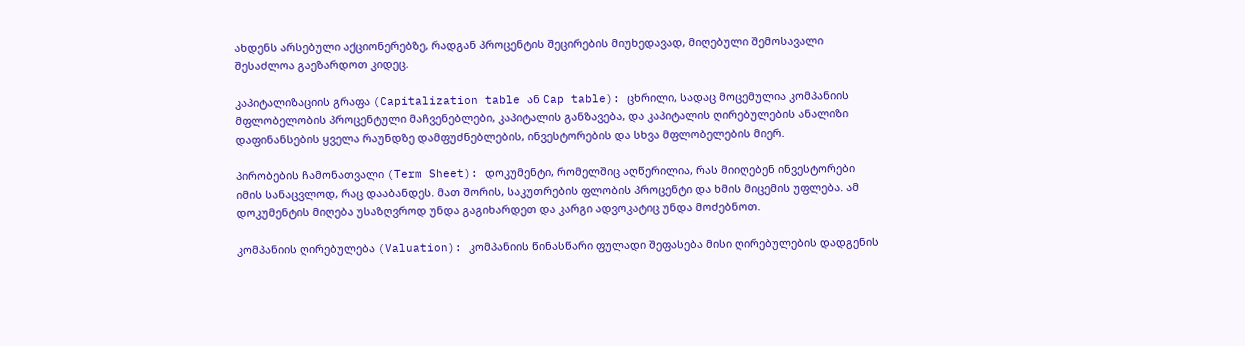ახდენს არსებული აქციონერებზე, რადგან პროცენტის შეცირების მიუხედავად, მიღებული შემოსავალი შესაძლოა გაეზარდოთ კიდეც.

კაპიტალიზაციის გრაფა (Capitalization table ან Cap table): ცხრილი, სადაც მოცემულია კომპანიის მფლობელობის პროცენტული მაჩვენებლები, კაპიტალის განზავება, და კაპიტალის ღირებულების ანალიზი დაფინანსების ყველა რაუნდზე დამფუძნებლების, ინვესტორების და სხვა მფლობელების მიერ.

პირობების ჩამონათვალი (Term Sheet): დოკუმენტი, რომელშიც აღწერილია, რას მიიღებენ ინვესტორები იმის სანაცვლოდ, რაც დააბანდეს. მათ შორის, საკუთრების ფლობის პროცენტი და ხმის მიცემის უფლება. ამ დოკუმენტის მიღება უსაზღვროდ უნდა გაგიხარდეთ და კარგი ადვოკატიც უნდა მოძებნოთ.

კომპანიის ღირებულება (Valuation): კომპანიის წინასწარი ფულადი შეფასება მისი ღირებულების დადგენის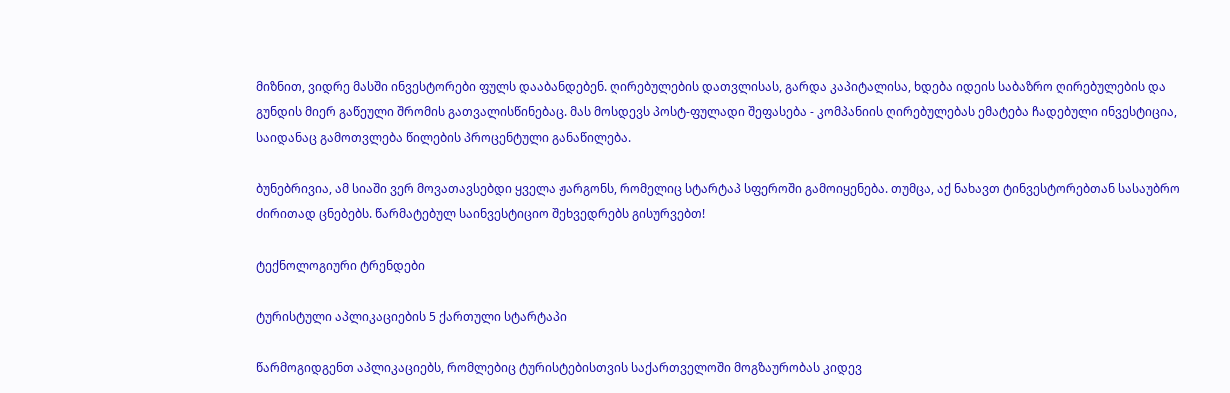მიზნით, ვიდრე მასში ინვესტორები ფულს დააბანდებენ. ღირებულების დათვლისას, გარდა კაპიტალისა, ხდება იდეის საბაზრო ღირებულების და გუნდის მიერ გაწეული შრომის გათვალისწინებაც. მას მოსდევს პოსტ-ფულადი შეფასება - კომპანიის ღირებულებას ემატება ჩადებული ინვესტიცია, საიდანაც გამოთვლება წილების პროცენტული განაწილება.

ბუნებრივია, ამ სიაში ვერ მოვათავსებდი ყველა ჟარგონს, რომელიც სტარტაპ სფეროში გამოიყენება. თუმცა, აქ ნახავთ ტინვესტორებთან სასაუბრო ძირითად ცნებებს. წარმატებულ საინვესტიციო შეხვედრებს გისურვებთ!

ტექნოლოგიური ტრენდები

ტურისტული აპლიკაციების 5 ქართული სტარტაპი

წარმოგიდგენთ აპლიკაციებს, რომლებიც ტურისტებისთვის საქართველოში მოგზაურობას კიდევ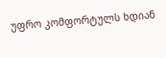უფრო კომფორტულს ხდიან